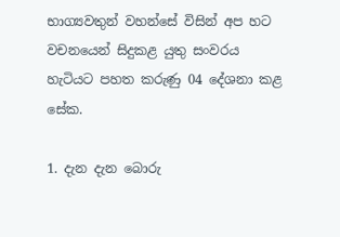භාග්‍යවතුන් වහන්සේ විසින් අප හට වචනයෙන් සිදුකළ යුතු සංවරය හැටියට පහත කරුණු 04 දේශනා කළ සේක.

1. දැන දැන බොරු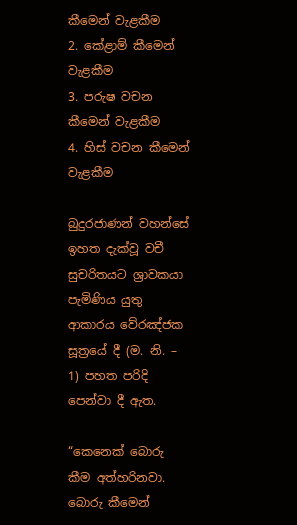කීමෙන් වැළකීම
2. කේළාම් කීමෙන් වැළකීම
3. පරුෂ වචන කීමෙන් වැළකීම
4. හිස් වචන කීමෙන් වැළකීම

බුදුරජාණන් වහන්සේ ඉහත දැක්වූ වචී සුචරිතයට ශ්‍රාවකයා පැමිණිය යුතු ආකාරය වේරඤ්ජක සූත්‍රයේ දී (ම. නි. – 1) පහත පරිදි පෙන්වා දී ඇත.

“කෙනෙක් බොරු කීම අත්හරිනවා. බොරු කීමෙන්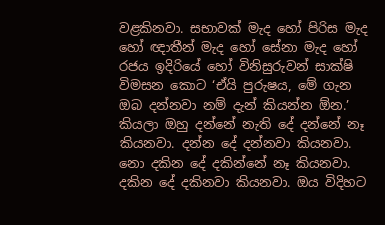වළකිනවා. සභාවක් මැද හෝ පිරිස මැද හෝ ඥාතීන් මැද හෝ සේනා මැද හෝ රජය ඉදිරියේ හෝ විනිසුරුවන් සාක්ෂි විමසන කොට ‘ඒයි පුරුෂය, මේ ගැන ඔබ දන්නවා නම් දැන් කියන්න ඕන.’ කියලා ඔහු දන්නේ නැති දේ දන්නේ නෑ කියනවා. දන්න දේ දන්නවා කියනවා. නො දකින දේ දකින්නේ නෑ කියනවා. දකින දේ දකිනවා කියනවා. ඔය විදිහට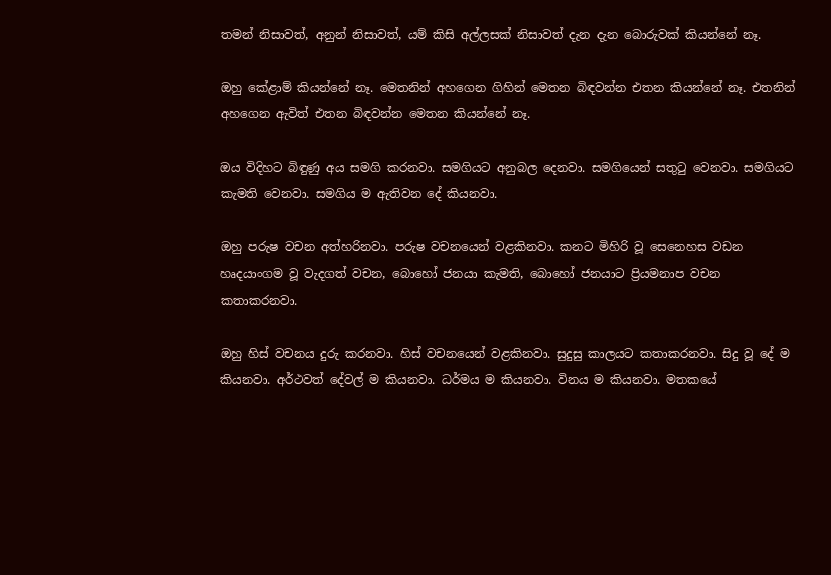තමන් නිසාවත්, අනුන් නිසාවත්, යම් කිසි අල්ලසක් නිසාවත් දැන දැන බොරුවක් කියන්නේ නෑ.

ඔහු කේළාම් කියන්නේ නෑ. මෙතනින් අහගෙන ගිහින් මෙතන බිඳවන්න එතන කියන්නේ නෑ. එතනින් අහගෙන ඇවිත් එතන බිඳවන්න මෙතන කියන්නේ නෑ.

ඔය විදිහට බිඳුණු අය සමගි කරනවා. සමගියට අනුබල දෙනවා. සමගියෙන් සතුටු වෙනවා. සමගියට කැමති වෙනවා. සමගිය ම ඇතිවන දේ කියනවා.

ඔහු පරුෂ වචන අත්හරිනවා. පරුෂ වචනයෙන් වළකිනවා. කනට මිහිරි වූ සෙනෙහස වඩන හෘදයාංගම වූ වැදගත් වචන, බොහෝ ජනයා කැමති, බොහෝ ජනයාට ප්‍රියමනාප වචන කතාකරනවා.

ඔහු හිස් වචනය දුරු කරනවා. හිස් වචනයෙන් වළකිනවා. සුදුසු කාලයට කතාකරනවා. සිදු වූ දේ ම කියනවා. අර්ථවත් දේවල් ම කියනවා. ධර්මය ම කියනවා. විනය ම කියනවා. මතකයේ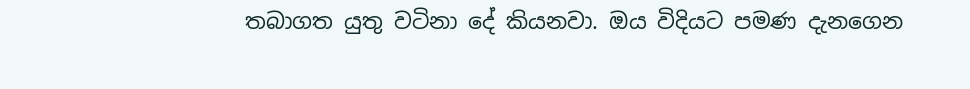තබාගත යුතු වටිනා දේ කියනවා. ඔය විදියට පමණ දැනගෙන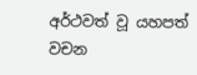අර්ථවත් වූ යහපත් වචන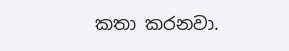කතා කරනවා.